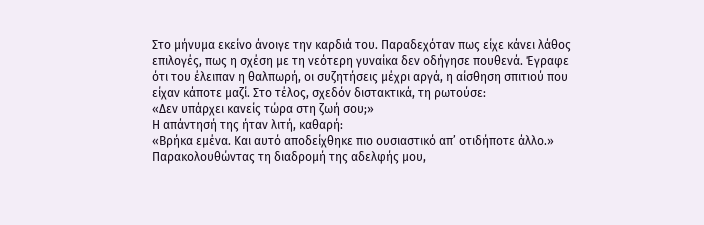Στο μήνυμα εκείνο άνοιγε την καρδιά του. Παραδεχόταν πως είχε κάνει λάθος επιλογές, πως η σχέση με τη νεότερη γυναίκα δεν οδήγησε πουθενά. Έγραφε ότι του έλειπαν η θαλπωρή, οι συζητήσεις μέχρι αργά, η αίσθηση σπιτιού που είχαν κάποτε μαζί. Στο τέλος, σχεδόν διστακτικά, τη ρωτούσε:
«Δεν υπάρχει κανείς τώρα στη ζωή σου;»
Η απάντησή της ήταν λιτή, καθαρή:
«Βρήκα εμένα. Και αυτό αποδείχθηκε πιο ουσιαστικό απ’ οτιδήποτε άλλο.»
Παρακολουθώντας τη διαδρομή της αδελφής μου,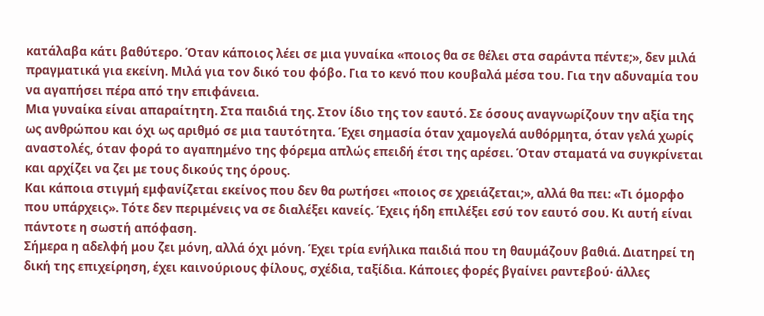κατάλαβα κάτι βαθύτερο. Όταν κάποιος λέει σε μια γυναίκα «ποιος θα σε θέλει στα σαράντα πέντε;», δεν μιλά πραγματικά για εκείνη. Μιλά για τον δικό του φόβο. Για το κενό που κουβαλά μέσα του. Για την αδυναμία του να αγαπήσει πέρα από την επιφάνεια.
Μια γυναίκα είναι απαραίτητη. Στα παιδιά της. Στον ίδιο της τον εαυτό. Σε όσους αναγνωρίζουν την αξία της ως ανθρώπου και όχι ως αριθμό σε μια ταυτότητα. Έχει σημασία όταν χαμογελά αυθόρμητα, όταν γελά χωρίς αναστολές, όταν φορά το αγαπημένο της φόρεμα απλώς επειδή έτσι της αρέσει. Όταν σταματά να συγκρίνεται και αρχίζει να ζει με τους δικούς της όρους.
Και κάποια στιγμή εμφανίζεται εκείνος που δεν θα ρωτήσει «ποιος σε χρειάζεται;», αλλά θα πει: «Τι όμορφο που υπάρχεις». Τότε δεν περιμένεις να σε διαλέξει κανείς. Έχεις ήδη επιλέξει εσύ τον εαυτό σου. Κι αυτή είναι πάντοτε η σωστή απόφαση.
Σήμερα η αδελφή μου ζει μόνη, αλλά όχι μόνη. Έχει τρία ενήλικα παιδιά που τη θαυμάζουν βαθιά. Διατηρεί τη δική της επιχείρηση, έχει καινούριους φίλους, σχέδια, ταξίδια. Κάποιες φορές βγαίνει ραντεβού· άλλες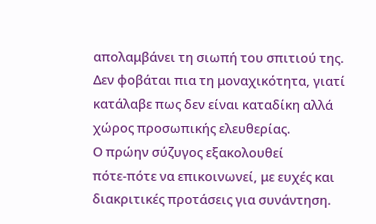απολαμβάνει τη σιωπή του σπιτιού της. Δεν φοβάται πια τη μοναχικότητα, γιατί κατάλαβε πως δεν είναι καταδίκη αλλά χώρος προσωπικής ελευθερίας.
Ο πρώην σύζυγος εξακολουθεί πότε‑πότε να επικοινωνεί, με ευχές και διακριτικές προτάσεις για συνάντηση.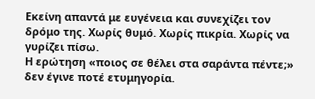Εκείνη απαντά με ευγένεια και συνεχίζει τον δρόμο της. Χωρίς θυμό. Χωρίς πικρία. Χωρίς να γυρίζει πίσω.
Η ερώτηση «ποιος σε θέλει στα σαράντα πέντε;» δεν έγινε ποτέ ετυμηγορία.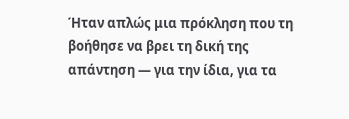Ήταν απλώς μια πρόκληση που τη βοήθησε να βρει τη δική της απάντηση — για την ίδια, για τα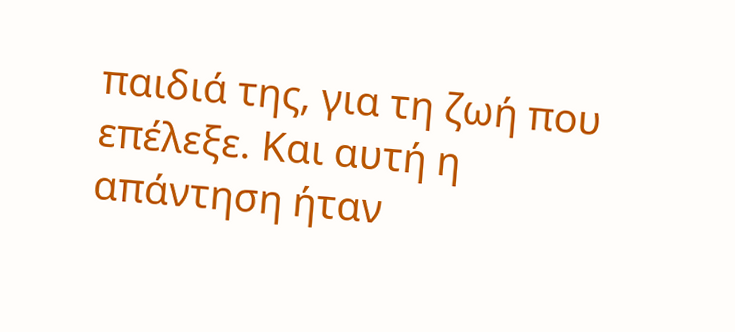παιδιά της, για τη ζωή που επέλεξε. Και αυτή η απάντηση ήταν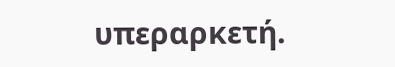υπεραρκετή.